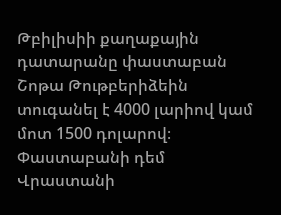Թբիլիսիի քաղաքային դատարանը փաստաբան Շոթա Թութբերիձեին տուգանել է 4000 լարիով կամ մոտ 1500 դոլարով։ Փաստաբանի դեմ Վրաստանի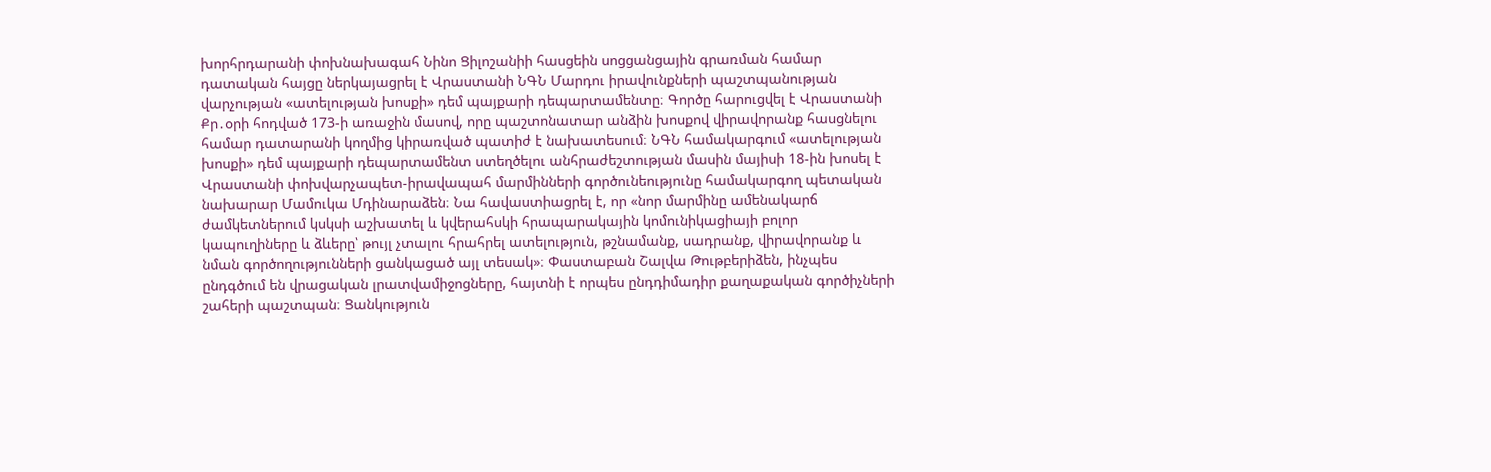խորհրդարանի փոխնախագահ Նինո Ցիլոշանիի հասցեին սոցցանցային գրառման համար դատական հայցը ներկայացրել է Վրաստանի ՆԳՆ Մարդու իրավունքների պաշտպանության վարչության «ատելության խոսքի» դեմ պայքարի դեպարտամենտը։ Գործը հարուցվել է Վրաստանի Քր․օրի հոդված 173-ի առաջին մասով, որը պաշտոնատար անձին խոսքով վիրավորանք հասցնելու համար դատարանի կողմից կիրառված պատիժ է նախատեսում։ ՆԳՆ համակարգում «ատելության խոսքի» դեմ պայքարի դեպարտամենտ ստեղծելու անհրաժեշտության մասին մայիսի 18-ին խոսել է Վրաստանի փոխվարչապետ-իրավապահ մարմինների գործունեությունը համակարգող պետական նախարար Մամուկա Մդինարաձեն։ Նա հավաստիացրել է, որ «նոր մարմինը ամենակարճ ժամկետներում կսկսի աշխատել և կվերահսկի հրապարակային կոմունիկացիայի բոլոր կապուղիները և ձևերը՝ թույլ չտալու հրահրել ատելություն, թշնամանք, սադրանք, վիրավորանք և նման գործողությունների ցանկացած այլ տեսակ»։ Փաստաբան Շալվա Թութբերիձեն, ինչպես ընդգծում են վրացական լրատվամիջոցները, հայտնի է որպես ընդդիմադիր քաղաքական գործիչների շահերի պաշտպան։ Ցանկություն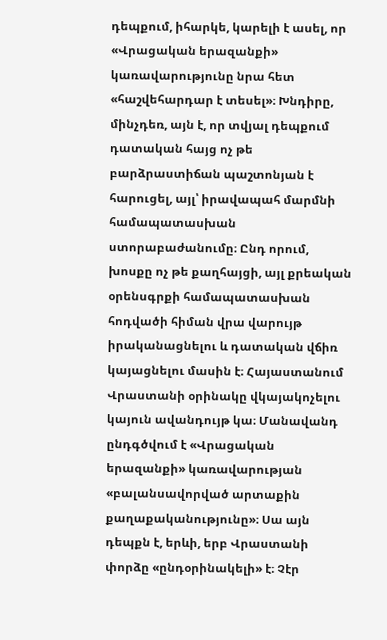դեպքում, իհարկե, կարելի է ասել, որ «Վրացական երազանքի» կառավարությունը նրա հետ «հաշվեհարդար է տեսել»։ Խնդիրը, մինչդեռ, այն է, որ տվյալ դեպքում դատական հայց ոչ թե բարձրաստիճան պաշտոնյան է հարուցել, այլ՝ իրավապահ մարմնի համապատասխան ստորաբաժանումը։ Ընդ որում, խոսքը ոչ թե քաղհայցի, այլ քրեական օրենսգրքի համապատասխան հոդվածի հիման վրա վարույթ իրականացնելու և դատական վճիռ կայացնելու մասին է։ Հայաստանում Վրաստանի օրինակը վկայակոչելու կայուն ավանդույթ կա։ Մանավանդ ընդգծվում է «Վրացական երազանքի» կառավարության «բալանսավորված արտաքին քաղաքականությունը»։ Սա այն դեպքն է, երևի, երբ Վրաստանի փորձը «ընդօրինակելի» է։ Չէր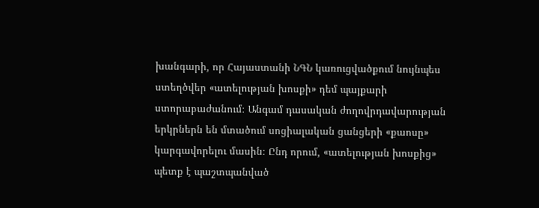խանգարի, որ Հայաստանի ՆԳՆ կառուցվածքում նույնպես ստեղծվեր «ատելության խոսքի» դեմ պայքարի ստորաբաժանում։ Անգամ դասական ժողովրդավարության երկրներն են մտածում սոցիալական ցանցերի «քաոսը» կարգավորելու մասին։ Ընդ որում, «ատելության խոսքից» պետք է պաշտպանված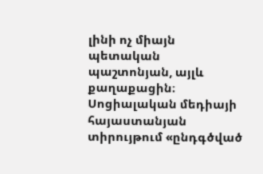լինի ոչ միայն պետական պաշտոնյան, այլև քաղաքացին։ Սոցիալական մեդիայի հայաստանյան տիրույթում «ընդգծված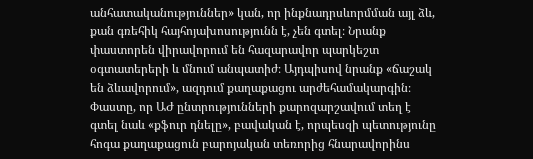անհատականություններ» կան, որ ինքնադրսևորմման այլ ձև, քան գռեհիկ հայհոյախոսությունն է, չեն գտել։ Նրանք փաստորեն վիրավորում են հազարավոր պարկեշտ օգտատերերի և մնում անպատիժ։ Այդպիսով նրանք «ճաշակ են ձևավորում», ազդում քաղաքացու արժեհամակարգին։ Փաստը, որ ԱԺ ընտրությունների քարոզարշավում տեղ է գտել նաև «քֆուր դնելը», բավական է, որպեսզի պետությունը հոգա քաղաքացուն բարոյական տեռորից հնարավորինս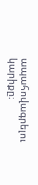ապահովագրելու կարիքը։